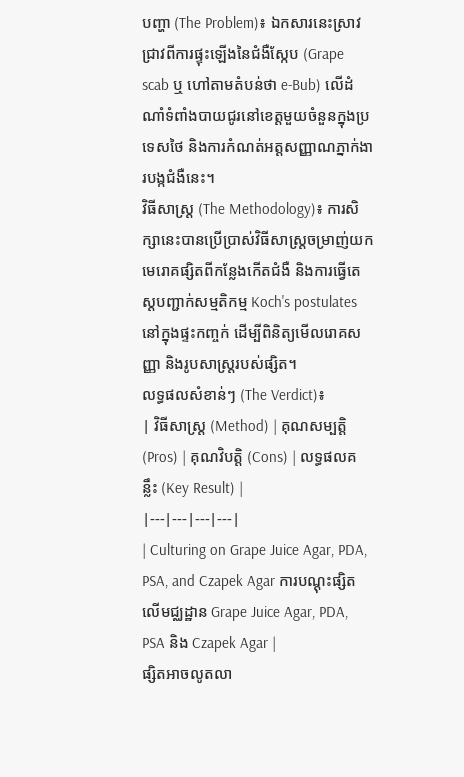បញ្ហា (The Problem)៖ ឯកសារនេះស្រាវជ្រាវពីការផ្ទុះឡើងនៃជំងឺស្កែប (Grape scab ឬ ហៅតាមតំបន់ថា e-Bub) លើដំណាំទំពាំងបាយជូរនៅខេត្តមួយចំនួនក្នុងប្រទេសថៃ និងការកំណត់អត្តសញ្ញាណភ្នាក់ងារបង្កជំងឺនេះ។
វិធីសាស្ត្រ (The Methodology)៖ ការសិក្សានេះបានប្រើប្រាស់វិធីសាស្ត្រចម្រាញ់យកមេរោគផ្សិតពីកន្លែងកើតជំងឺ និងការធ្វើតេស្តបញ្ជាក់សម្មតិកម្ម Koch's postulates នៅក្នុងផ្ទះកញ្ចក់ ដើម្បីពិនិត្យមើលរោគសញ្ញា និងរូបសាស្ត្ររបស់ផ្សិត។
លទ្ធផលសំខាន់ៗ (The Verdict)៖
| វិធីសាស្ត្រ (Method) | គុណសម្បត្តិ (Pros) | គុណវិបត្តិ (Cons) | លទ្ធផលគន្លឹះ (Key Result) |
|---|---|---|---|
| Culturing on Grape Juice Agar, PDA, PSA, and Czapek Agar ការបណ្ដុះផ្សិតលើមជ្ឈដ្ឋាន Grape Juice Agar, PDA, PSA និង Czapek Agar |
ផ្សិតអាចលូតលា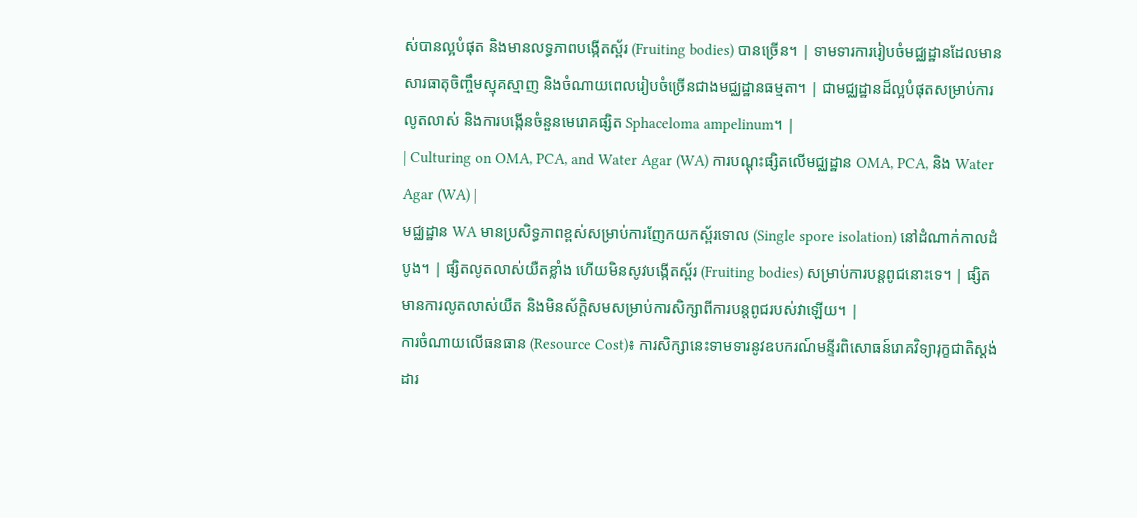ស់បានល្អបំផុត និងមានលទ្ធភាពបង្កើតស្ព័រ (Fruiting bodies) បានច្រើន។ | ទាមទារការរៀបចំមជ្ឈដ្ឋានដែលមានសារធាតុចិញ្ចឹមស្មុគស្មាញ និងចំណាយពេលរៀបចំច្រើនជាងមជ្ឈដ្ឋានធម្មតា។ | ជាមជ្ឈដ្ឋានដ៏ល្អបំផុតសម្រាប់ការលូតលាស់ និងការបង្កើនចំនួនមេរោគផ្សិត Sphaceloma ampelinum។ |
| Culturing on OMA, PCA, and Water Agar (WA) ការបណ្ដុះផ្សិតលើមជ្ឈដ្ឋាន OMA, PCA, និង Water Agar (WA) |
មជ្ឈដ្ឋាន WA មានប្រសិទ្ធភាពខ្ពស់សម្រាប់ការញែកយកស្ព័រទោល (Single spore isolation) នៅដំណាក់កាលដំបូង។ | ផ្សិតលូតលាស់យឺតខ្លាំង ហើយមិនសូវបង្កើតស្ព័រ (Fruiting bodies) សម្រាប់ការបន្តពូជនោះទេ។ | ផ្សិតមានការលូតលាស់យឺត និងមិនស័ក្តិសមសម្រាប់ការសិក្សាពីការបន្តពូជរបស់វាឡើយ។ |
ការចំណាយលើធនធាន (Resource Cost)៖ ការសិក្សានេះទាមទារនូវឧបករណ៍មន្ទីរពិសោធន៍រោគវិទ្យារុក្ខជាតិស្តង់ដារ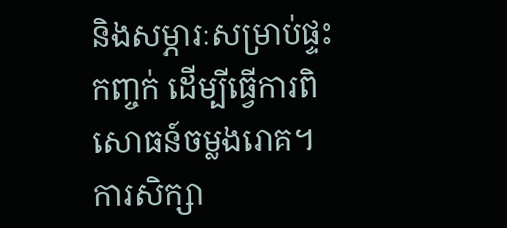និងសម្ភារៈសម្រាប់ផ្ទះកញ្ចក់ ដើម្បីធ្វើការពិសោធន៍ចម្លងរោគ។
ការសិក្សា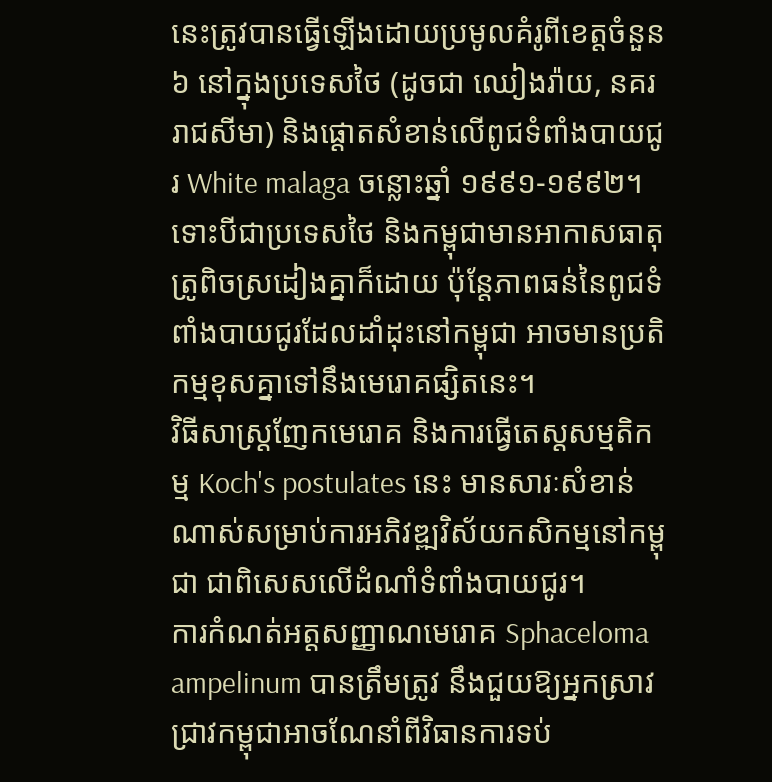នេះត្រូវបានធ្វើឡើងដោយប្រមូលគំរូពីខេត្តចំនួន ៦ នៅក្នុងប្រទេសថៃ (ដូចជា ឈៀងរ៉ាយ, នគររាជសីមា) និងផ្តោតសំខាន់លើពូជទំពាំងបាយជូរ White malaga ចន្លោះឆ្នាំ ១៩៩១-១៩៩២។ ទោះបីជាប្រទេសថៃ និងកម្ពុជាមានអាកាសធាតុត្រូពិចស្រដៀងគ្នាក៏ដោយ ប៉ុន្តែភាពធន់នៃពូជទំពាំងបាយជូរដែលដាំដុះនៅកម្ពុជា អាចមានប្រតិកម្មខុសគ្នាទៅនឹងមេរោគផ្សិតនេះ។
វិធីសាស្ត្រញែកមេរោគ និងការធ្វើតេស្តសម្មតិកម្ម Koch's postulates នេះ មានសារៈសំខាន់ណាស់សម្រាប់ការអភិវឌ្ឍវិស័យកសិកម្មនៅកម្ពុជា ជាពិសេសលើដំណាំទំពាំងបាយជូរ។
ការកំណត់អត្តសញ្ញាណមេរោគ Sphaceloma ampelinum បានត្រឹមត្រូវ នឹងជួយឱ្យអ្នកស្រាវជ្រាវកម្ពុជាអាចណែនាំពីវិធានការទប់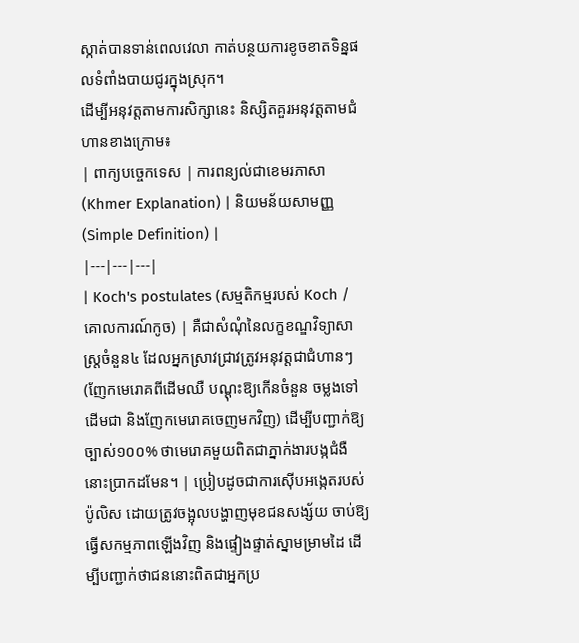ស្កាត់បានទាន់ពេលវេលា កាត់បន្ថយការខូចខាតទិន្នផលទំពាំងបាយជូរក្នុងស្រុក។
ដើម្បីអនុវត្តតាមការសិក្សានេះ និស្សិតគួរអនុវត្តតាមជំហានខាងក្រោម៖
| ពាក្យបច្ចេកទេស | ការពន្យល់ជាខេមរភាសា (Khmer Explanation) | និយមន័យសាមញ្ញ (Simple Definition) |
|---|---|---|
| Koch's postulates (សម្មតិកម្មរបស់ Koch / គោលការណ៍កូច) | គឺជាសំណុំនៃលក្ខខណ្ឌវិទ្យាសាស្ត្រចំនួន៤ ដែលអ្នកស្រាវជ្រាវត្រូវអនុវត្តជាជំហានៗ (ញែកមេរោគពីដើមឈឺ បណ្ដុះឱ្យកើនចំនួន ចម្លងទៅដើមជា និងញែកមេរោគចេញមកវិញ) ដើម្បីបញ្ជាក់ឱ្យច្បាស់១០០% ថាមេរោគមួយពិតជាភ្នាក់ងារបង្កជំងឺនោះប្រាកដមែន។ | ប្រៀបដូចជាការស៊ើបអង្កេតរបស់ប៉ូលិស ដោយត្រូវចង្អុលបង្ហាញមុខជនសង្ស័យ ចាប់ឱ្យធ្វើសកម្មភាពឡើងវិញ និងផ្ទៀងផ្ទាត់ស្នាមម្រាមដៃ ដើម្បីបញ្ជាក់ថាជននោះពិតជាអ្នកប្រ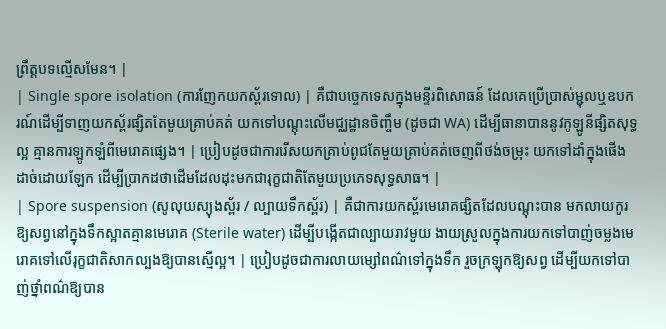ព្រឹត្តបទល្មើសមែន។ |
| Single spore isolation (ការញែកយកស្ព័រទោល) | គឺជាបច្ចេកទេសក្នុងមន្ទីរពិសោធន៍ ដែលគេប្រើប្រាស់ម្ជុលឬឧបករណ៍ដើម្បីទាញយកស្ព័រផ្សិតតែមួយគ្រាប់គត់ យកទៅបណ្ដុះលើមជ្ឈដ្ឋានចិញ្ចឹម (ដូចជា WA) ដើម្បីធានាបាននូវកូឡូនីផ្សិតសុទ្ធល្អ គ្មានការឡូកឡំពីមេរោគផ្សេង។ | ប្រៀបដូចជាការរើសយកគ្រាប់ពូជតែមួយគ្រាប់គត់ចេញពីថង់ចម្រុះ យកទៅដាំក្នុងផើងដាច់ដោយឡែក ដើម្បីប្រាកដថាដើមដែលដុះមកជារុក្ខជាតិតែមួយប្រភេទសុទ្ធសាធ។ |
| Spore suspension (សូលុយស្យុងស្ព័រ / ល្បាយទឹកស្ព័រ) | គឺជាការយកស្ព័រមេរោគផ្សិតដែលបណ្ដុះបាន មកលាយកូរឱ្យសព្វនៅក្នុងទឹកស្អាតគ្មានមេរោគ (Sterile water) ដើម្បីបង្កើតជាល្បាយរាវមួយ ងាយស្រួលក្នុងការយកទៅបាញ់ចម្លងមេរោគទៅលើរុក្ខជាតិសាកល្បងឱ្យបានស្មើល្អ។ | ប្រៀបដូចជាការលាយម្សៅពណ៌ទៅក្នុងទឹក រួចក្រឡុកឱ្យសព្វ ដើម្បីយកទៅបាញ់ថ្នាំពណ៌ឱ្យបាន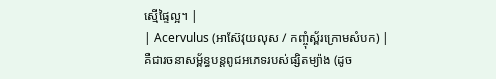ស្មើផ្ទៃល្អ។ |
| Acervulus (អាស៊ែវុយលុស / កញ្ចុំស្ព័រក្រោមសំបក) | គឺជារចនាសម្ព័ន្ធបន្តពូជអភេទរបស់ផ្សិតម្យ៉ាង (ដូច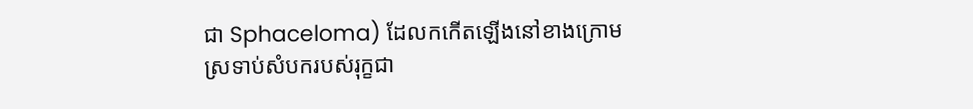ជា Sphaceloma) ដែលកកើតឡើងនៅខាងក្រោមស្រទាប់សំបករបស់រុក្ខជា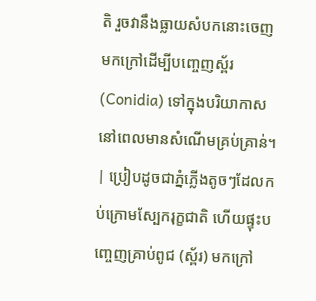តិ រួចវានឹងធ្លាយសំបកនោះចេញមកក្រៅដើម្បីបញ្ចេញស្ព័រ (Conidia) ទៅក្នុងបរិយាកាសនៅពេលមានសំណើមគ្រប់គ្រាន់។ | ប្រៀបដូចជាភ្នំភ្លើងតូចៗដែលកប់ក្រោមស្បែករុក្ខជាតិ ហើយផ្ទុះបញ្ចេញគ្រាប់ពូជ (ស្ព័រ) មកក្រៅ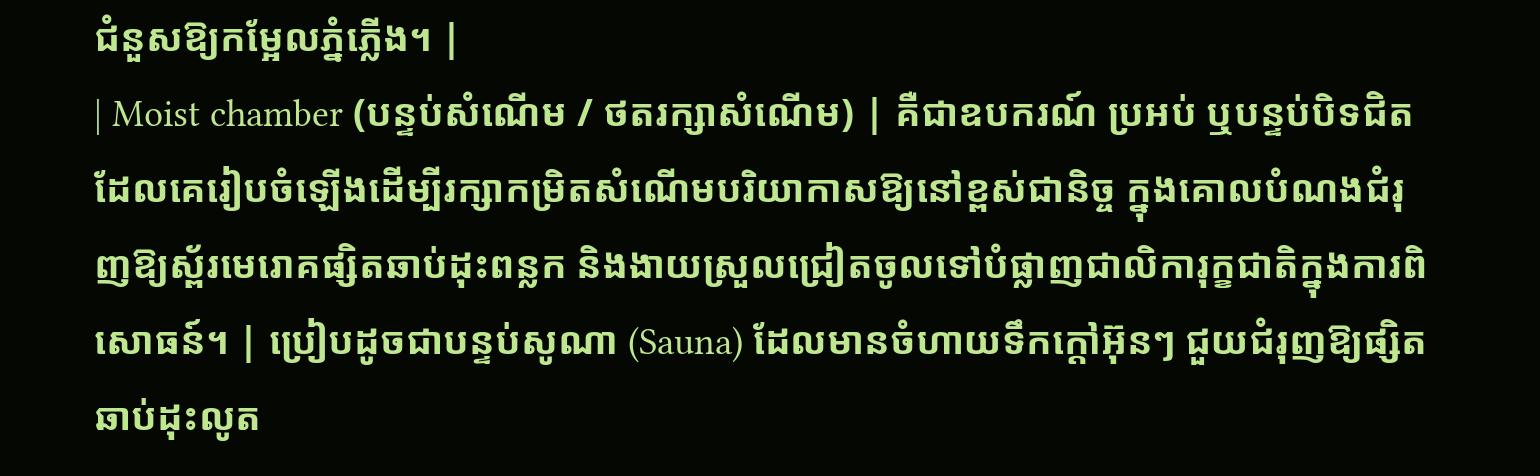ជំនួសឱ្យកម្អែលភ្នំភ្លើង។ |
| Moist chamber (បន្ទប់សំណើម / ថតរក្សាសំណើម) | គឺជាឧបករណ៍ ប្រអប់ ឬបន្ទប់បិទជិត ដែលគេរៀបចំឡើងដើម្បីរក្សាកម្រិតសំណើមបរិយាកាសឱ្យនៅខ្ពស់ជានិច្ច ក្នុងគោលបំណងជំរុញឱ្យស្ព័រមេរោគផ្សិតឆាប់ដុះពន្លក និងងាយស្រួលជ្រៀតចូលទៅបំផ្លាញជាលិការុក្ខជាតិក្នុងការពិសោធន៍។ | ប្រៀបដូចជាបន្ទប់សូណា (Sauna) ដែលមានចំហាយទឹកក្ដៅអ៊ុនៗ ជួយជំរុញឱ្យផ្សិតឆាប់ដុះលូត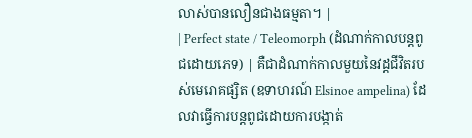លាស់បានលឿនជាងធម្មតា។ |
| Perfect state / Teleomorph (ដំណាក់កាលបន្តពូជដោយភេទ) | គឺជាដំណាក់កាលមួយនៃវដ្តជីវិតរបស់មេរោគផ្សិត (ឧទាហរណ៍ Elsinoe ampelina) ដែលវាធ្វើការបន្តពូជដោយការបង្កាត់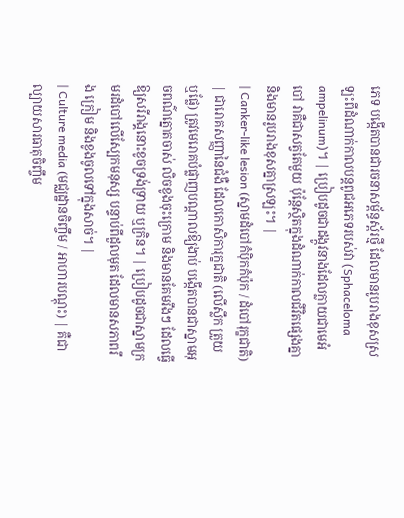ភេទ បង្កើតបានជារចនាសម្ព័ន្ធស្ព័រថ្មី ដែលមានរូបរាងខុសស្រឡះពីដំណាក់កាលបន្តពូជអភេទរបស់វា (Sphaceloma ampelinum)។ | ប្រៀបដូចជាដង្កូវនាងដែលក្លាយជាមេអំបៅ វាគឺជាសត្វតែមួយ ប៉ុន្តែស្ថិតក្នុងដំណាក់កាលជីវិតផ្សេងគ្នា និងមានរូបរាងខុសគ្នាស្រឡះ។ |
| Canker-like lesion (ស្នាមដំបៅកំប៉ិកកំប៉ុក / ដំបៅរុក្ខជាតិ) | ជារោគសញ្ញានៃជំងឺ ដែលកោសិការុក្ខជាតិ (លើស្លឹក ត្រួយ ឬផ្លែ) ត្រូវមេរោគបំផ្លាញបណ្ដាលឱ្យងាប់ បង្កើតបានជាស្នាមអុចពណ៌ត្នោតចាស់ លិចខូងចុះក្រោម និងមានគែមរឹងៗ ដែលធ្វើឱ្យសរីរាង្គនោះខូចទ្រង់ទ្រាយ ឬក្រិន។ | ប្រៀបដូចជាស្នាមក្រមរដំបៅលើស្បែកមនុស្ស បន្ទាប់ពីដួលមុត ដែលមានសភាពរឹង ក្រៀម និងខូងចូលទៅក្នុងសាច់។ |
| Culture media (មជ្ឈដ្ឋានចិញ្ចឹម / អាហារបណ្ដុះ) | គឺជាល្បាយសារធាតុចិញ្ចឹម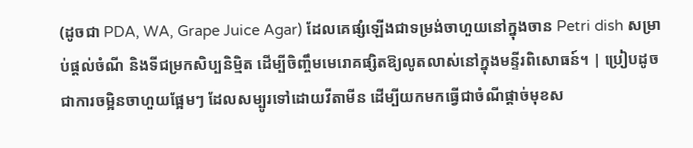(ដូចជា PDA, WA, Grape Juice Agar) ដែលគេផ្សំឡើងជាទម្រង់ចាហួយនៅក្នុងចាន Petri dish សម្រាប់ផ្តល់ចំណី និងទីជម្រកសិប្បនិម្មិត ដើម្បីចិញ្ចឹមមេរោគផ្សិតឱ្យលូតលាស់នៅក្នុងមន្ទីរពិសោធន៍។ | ប្រៀបដូចជាការចម្អិនចាហួយផ្អែមៗ ដែលសម្បូរទៅដោយវីតាមីន ដើម្បីយកមកធ្វើជាចំណីផ្តាច់មុខស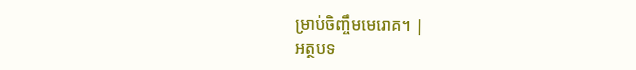ម្រាប់ចិញ្ចឹមមេរោគ។ |
អត្ថបទ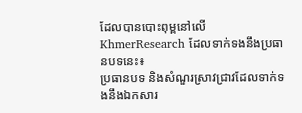ដែលបានបោះពុម្ពនៅលើ KhmerResearch ដែលទាក់ទងនឹងប្រធានបទនេះ៖
ប្រធានបទ និងសំណួរស្រាវជ្រាវដែលទាក់ទងនឹងឯកសារ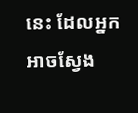នេះ ដែលអ្នកអាចស្វែង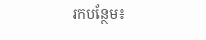រកបន្ថែម៖